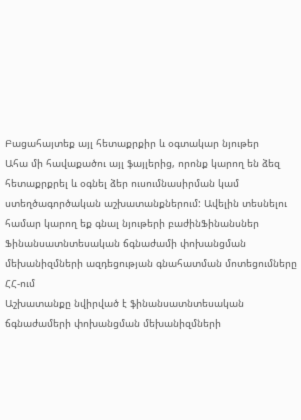Բացահայտեք այլ հետաքրքիր և օգտակար նյութեր
Ահա մի հավաքածու այլ ֆայլերից, որոնք կարող են ձեզ հետաքրքրել և օգնել ձեր ուսումնասիրման կամ ստեղծագործական աշխատանքներում: Ավելին տեսնելու համար կարող եք գնալ նյութերի բաժինՖինանսներ
Ֆինանսատնտեսական ճգնաժամի փոխանցման մեխանիզմների ազդեցության գնահատման մոտեցումները ՀՀ-ում
Աշխատանքը նվիրված է ֆինանսատնտեսական ճգնաժամերի փոխանցման մեխանիզմների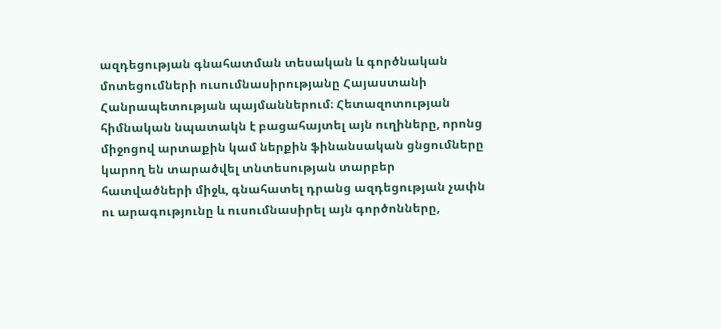ազդեցության գնահատման տեսական և գործնական մոտեցումների ուսումնասիրությանը Հայաստանի Հանրապետության պայմաններում։ Հետազոտության հիմնական նպատակն է բացահայտել այն ուղիները, որոնց միջոցով արտաքին կամ ներքին ֆինանսական ցնցումները կարող են տարածվել տնտեսության տարբեր հատվածների միջև, գնահատել դրանց ազդեցության չափն ու արագությունը և ուսումնասիրել այն գործոնները,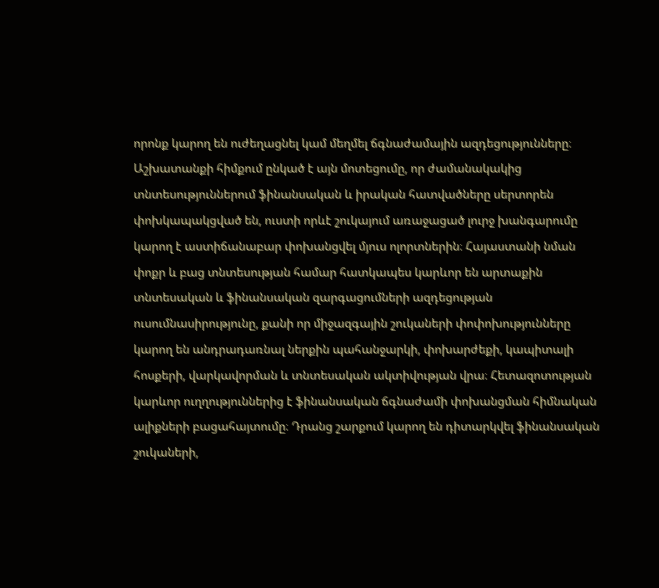որոնք կարող են ուժեղացնել կամ մեղմել ճգնաժամային ազդեցությունները։ Աշխատանքի հիմքում ընկած է այն մոտեցումը, որ ժամանակակից տնտեսություններում ֆինանսական և իրական հատվածները սերտորեն փոխկապակցված են, ուստի որևէ շուկայում առաջացած լուրջ խանգարումը կարող է աստիճանաբար փոխանցվել մյուս ոլորտներին։ Հայաստանի նման փոքր և բաց տնտեսության համար հատկապես կարևոր են արտաքին տնտեսական և ֆինանսական զարգացումների ազդեցության ուսումնասիրությունը, քանի որ միջազգային շուկաների փոփոխությունները կարող են անդրադառնալ ներքին պահանջարկի, փոխարժեքի, կապիտալի հոսքերի, վարկավորման և տնտեսական ակտիվության վրա։ Հետազոտության կարևոր ուղղություններից է ֆինանսական ճգնաժամի փոխանցման հիմնական ալիքների բացահայտումը։ Դրանց շարքում կարող են դիտարկվել ֆինանսական շուկաների,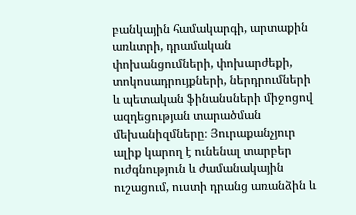բանկային համակարգի, արտաքին առևտրի, դրամական փոխանցումների, փոխարժեքի, տոկոսադրույքների, ներդրումների և պետական ֆինանսների միջոցով ազդեցության տարածման մեխանիզմները։ Յուրաքանչյուր ալիք կարող է ունենալ տարբեր ուժգնություն և ժամանակային ուշացում, ուստի դրանց առանձին և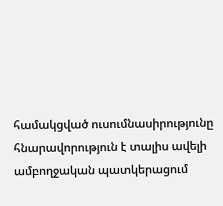համակցված ուսումնասիրությունը հնարավորություն է տալիս ավելի ամբողջական պատկերացում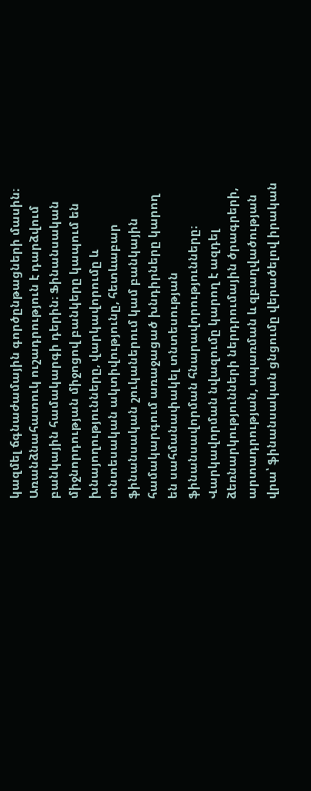կազմել ճգնաժամային գործընթացների մասին։ Առանձնահատուկ ուշադրություն է դարձվում բանկային համակարգի դերին։ Ֆինանսական միջնորդության միջոցով բանկերը կապում են խնայողությունները, վարկավորումը և տնտեսական ակտիվությունը, հետևաբար ֆինանսական շուկաներում կամ բանկային համակարգում առաջացած խնդիրները կարող են սահմանափակել տնտեսության ֆինանսավորման հնարավորությունները։ Վարկավորման նվազումը կարող է ազդել ձեռնարկությունների ներդրումային ծրագրերի, արտադրության, սպառման և զբաղվածության վրա՝ ֆինանսական ցնցումը վերածելով իրական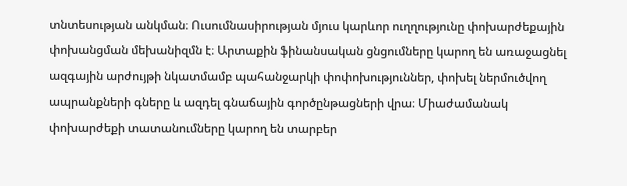տնտեսության անկման։ Ուսումնասիրության մյուս կարևոր ուղղությունը փոխարժեքային փոխանցման մեխանիզմն է։ Արտաքին ֆինանսական ցնցումները կարող են առաջացնել ազգային արժույթի նկատմամբ պահանջարկի փոփոխություններ, փոխել ներմուծվող ապրանքների գները և ազդել գնաճային գործընթացների վրա։ Միաժամանակ փոխարժեքի տատանումները կարող են տարբեր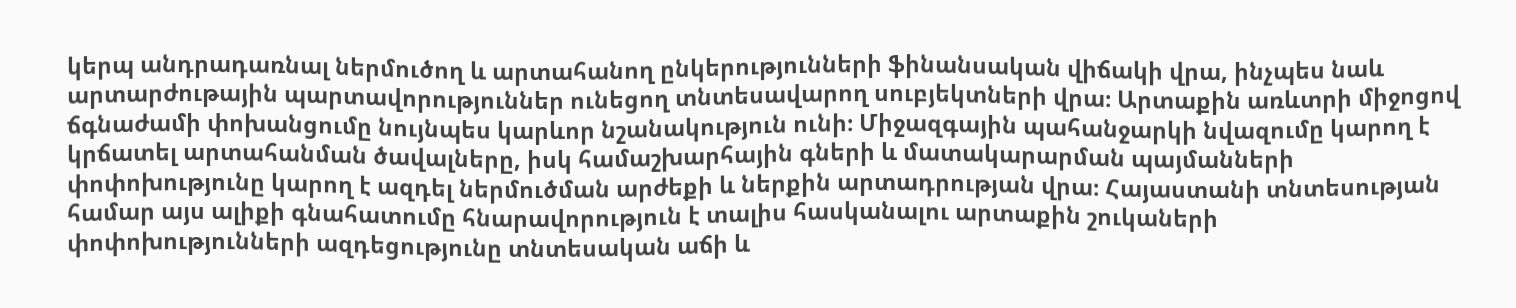կերպ անդրադառնալ ներմուծող և արտահանող ընկերությունների ֆինանսական վիճակի վրա, ինչպես նաև արտարժութային պարտավորություններ ունեցող տնտեսավարող սուբյեկտների վրա։ Արտաքին առևտրի միջոցով ճգնաժամի փոխանցումը նույնպես կարևոր նշանակություն ունի։ Միջազգային պահանջարկի նվազումը կարող է կրճատել արտահանման ծավալները, իսկ համաշխարհային գների և մատակարարման պայմանների փոփոխությունը կարող է ազդել ներմուծման արժեքի և ներքին արտադրության վրա։ Հայաստանի տնտեսության համար այս ալիքի գնահատումը հնարավորություն է տալիս հասկանալու արտաքին շուկաների փոփոխությունների ազդեցությունը տնտեսական աճի և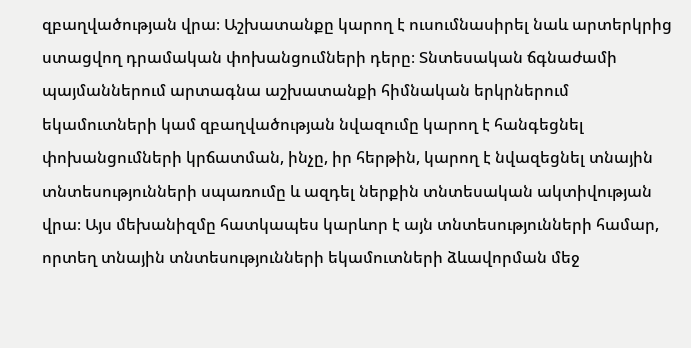զբաղվածության վրա։ Աշխատանքը կարող է ուսումնասիրել նաև արտերկրից ստացվող դրամական փոխանցումների դերը։ Տնտեսական ճգնաժամի պայմաններում արտագնա աշխատանքի հիմնական երկրներում եկամուտների կամ զբաղվածության նվազումը կարող է հանգեցնել փոխանցումների կրճատման, ինչը, իր հերթին, կարող է նվազեցնել տնային տնտեսությունների սպառումը և ազդել ներքին տնտեսական ակտիվության վրա։ Այս մեխանիզմը հատկապես կարևոր է այն տնտեսությունների համար, որտեղ տնային տնտեսությունների եկամուտների ձևավորման մեջ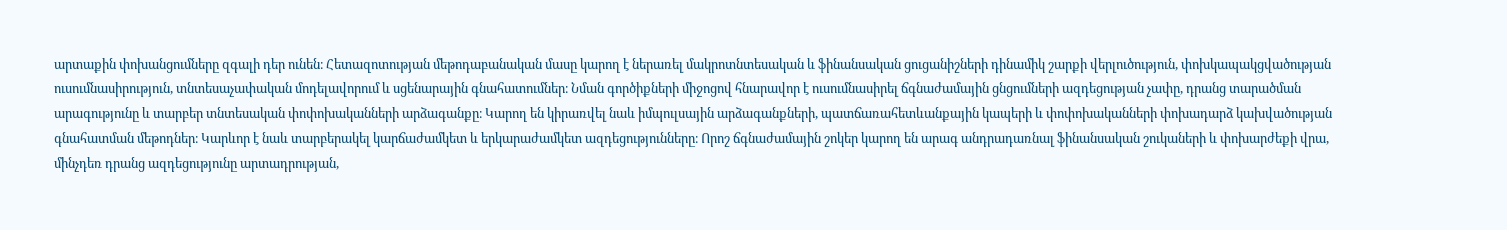արտաքին փոխանցումները զգալի դեր ունեն։ Հետազոտության մեթոդաբանական մասը կարող է ներառել մակրոտնտեսական և ֆինանսական ցուցանիշների դինամիկ շարքի վերլուծություն, փոխկապակցվածության ուսումնասիրություն, տնտեսաչափական մոդելավորում և սցենարային գնահատումներ։ Նման գործիքների միջոցով հնարավոր է ուսումնասիրել ճգնաժամային ցնցումների ազդեցության չափը, դրանց տարածման արագությունը և տարբեր տնտեսական փոփոխականների արձագանքը։ Կարող են կիրառվել նաև իմպուլսային արձագանքների, պատճառահետևանքային կապերի և փոփոխականների փոխադարձ կախվածության գնահատման մեթոդներ։ Կարևոր է նաև տարբերակել կարճաժամկետ և երկարաժամկետ ազդեցությունները։ Որոշ ճգնաժամային շոկեր կարող են արագ անդրադառնալ ֆինանսական շուկաների և փոխարժեքի վրա, մինչդեռ դրանց ազդեցությունը արտադրության,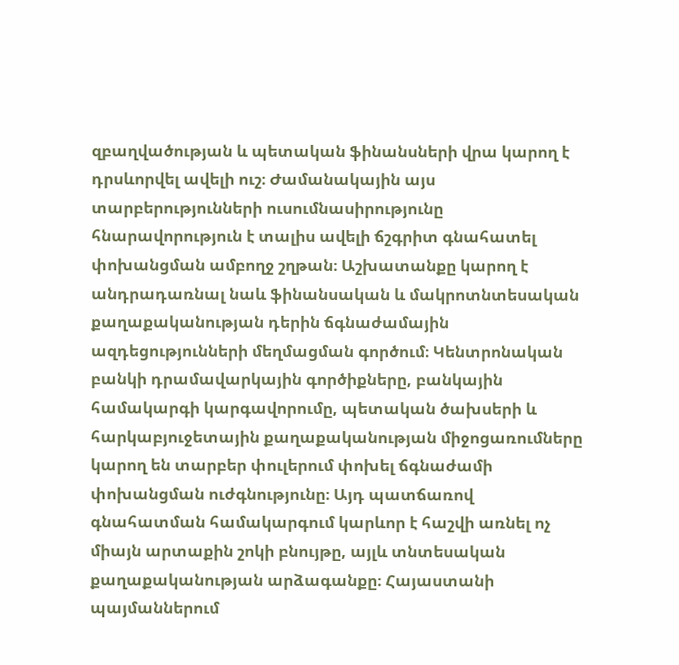զբաղվածության և պետական ֆինանսների վրա կարող է դրսևորվել ավելի ուշ։ Ժամանակային այս տարբերությունների ուսումնասիրությունը հնարավորություն է տալիս ավելի ճշգրիտ գնահատել փոխանցման ամբողջ շղթան։ Աշխատանքը կարող է անդրադառնալ նաև ֆինանսական և մակրոտնտեսական քաղաքականության դերին ճգնաժամային ազդեցությունների մեղմացման գործում։ Կենտրոնական բանկի դրամավարկային գործիքները, բանկային համակարգի կարգավորումը, պետական ծախսերի և հարկաբյուջետային քաղաքականության միջոցառումները կարող են տարբեր փուլերում փոխել ճգնաժամի փոխանցման ուժգնությունը։ Այդ պատճառով գնահատման համակարգում կարևոր է հաշվի առնել ոչ միայն արտաքին շոկի բնույթը, այլև տնտեսական քաղաքականության արձագանքը։ Հայաստանի պայմաններում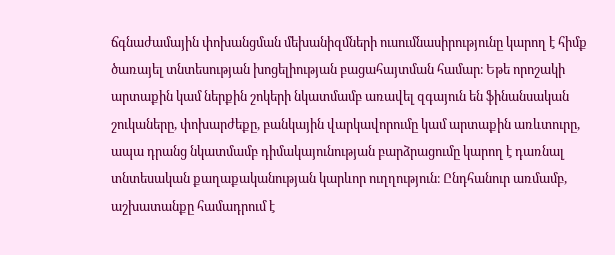ճգնաժամային փոխանցման մեխանիզմների ուսումնասիրությունը կարող է հիմք ծառայել տնտեսության խոցելիության բացահայտման համար։ Եթե որոշակի արտաքին կամ ներքին շոկերի նկատմամբ առավել զգայուն են ֆինանսական շուկաները, փոխարժեքը, բանկային վարկավորումը կամ արտաքին առևտուրը, ապա դրանց նկատմամբ դիմակայունության բարձրացումը կարող է դառնալ տնտեսական քաղաքականության կարևոր ուղղություն։ Ընդհանուր առմամբ, աշխատանքը համադրում է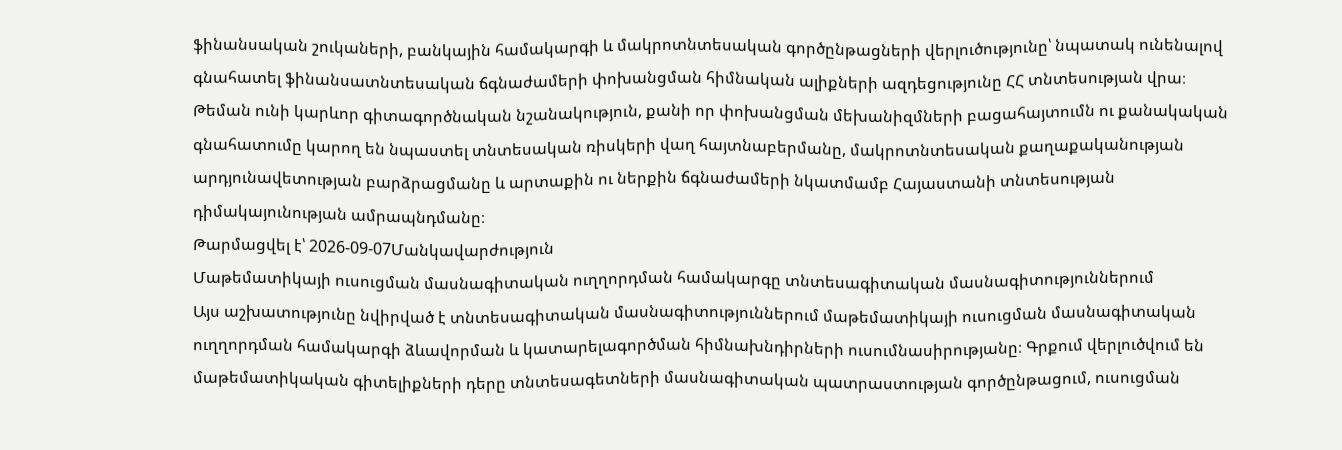ֆինանսական շուկաների, բանկային համակարգի և մակրոտնտեսական գործընթացների վերլուծությունը՝ նպատակ ունենալով գնահատել ֆինանսատնտեսական ճգնաժամերի փոխանցման հիմնական ալիքների ազդեցությունը ՀՀ տնտեսության վրա։ Թեման ունի կարևոր գիտագործնական նշանակություն, քանի որ փոխանցման մեխանիզմների բացահայտումն ու քանակական գնահատումը կարող են նպաստել տնտեսական ռիսկերի վաղ հայտնաբերմանը, մակրոտնտեսական քաղաքականության արդյունավետության բարձրացմանը և արտաքին ու ներքին ճգնաժամերի նկատմամբ Հայաստանի տնտեսության դիմակայունության ամրապնդմանը։
Թարմացվել է՝ 2026-09-07Մանկավարժություն
Մաթեմատիկայի ուսուցման մասնագիտական ուղղորդման համակարգը տնտեսագիտական մասնագիտություններում
Այս աշխատությունը նվիրված է տնտեսագիտական մասնագիտություններում մաթեմատիկայի ուսուցման մասնագիտական ուղղորդման համակարգի ձևավորման և կատարելագործման հիմնախնդիրների ուսումնասիրությանը։ Գրքում վերլուծվում են մաթեմատիկական գիտելիքների դերը տնտեսագետների մասնագիտական պատրաստության գործընթացում, ուսուցման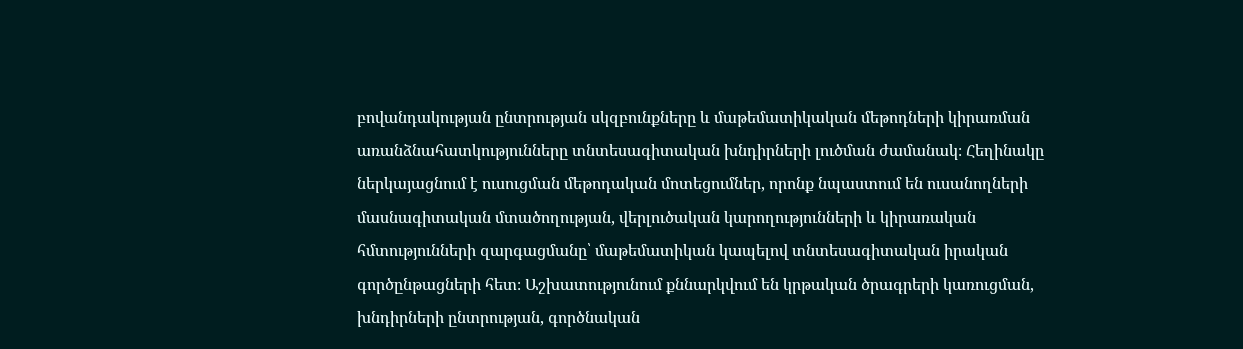բովանդակության ընտրության սկզբունքները և մաթեմատիկական մեթոդների կիրառման առանձնահատկությունները տնտեսագիտական խնդիրների լուծման ժամանակ։ Հեղինակը ներկայացնում է ուսուցման մեթոդական մոտեցումներ, որոնք նպաստում են ուսանողների մասնագիտական մտածողության, վերլուծական կարողությունների և կիրառական հմտությունների զարգացմանը՝ մաթեմատիկան կապելով տնտեսագիտական իրական գործընթացների հետ։ Աշխատությունում քննարկվում են կրթական ծրագրերի կառուցման, խնդիրների ընտրության, գործնական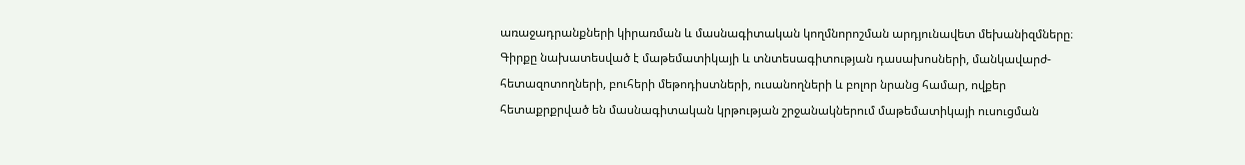առաջադրանքների կիրառման և մասնագիտական կողմնորոշման արդյունավետ մեխանիզմները։ Գիրքը նախատեսված է մաթեմատիկայի և տնտեսագիտության դասախոսների, մանկավարժ-հետազոտողների, բուհերի մեթոդիստների, ուսանողների և բոլոր նրանց համար, ովքեր հետաքրքրված են մասնագիտական կրթության շրջանակներում մաթեմատիկայի ուսուցման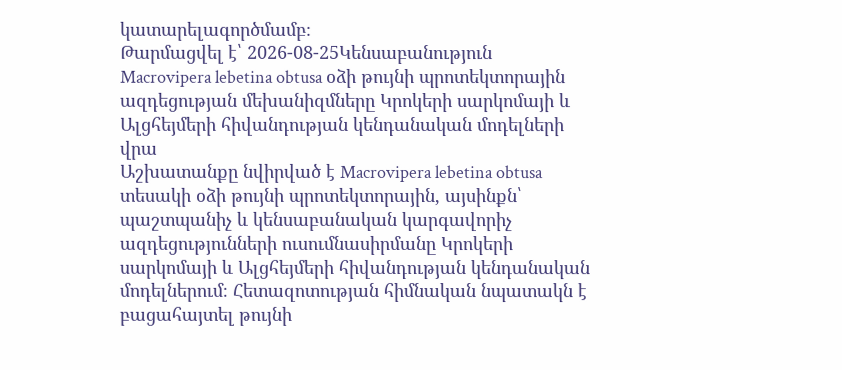կատարելագործմամբ։
Թարմացվել է՝ 2026-08-25Կենսաբանություն
Macrovipera lebetina obtusa օձի թույնի պրոտեկտորային ազդեցության մեխանիզմները Կրոկերի սարկոմայի և Ալցհեյմերի հիվանդության կենդանական մոդելների վրա
Աշխատանքը նվիրված է Macrovipera lebetina obtusa տեսակի օձի թույնի պրոտեկտորային, այսինքն՝ պաշտպանիչ և կենսաբանական կարգավորիչ ազդեցությունների ուսումնասիրմանը Կրոկերի սարկոմայի և Ալցհեյմերի հիվանդության կենդանական մոդելներում։ Հետազոտության հիմնական նպատակն է բացահայտել թույնի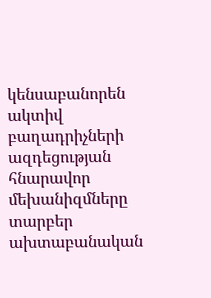կենսաբանորեն ակտիվ բաղադրիչների ազդեցության հնարավոր մեխանիզմները տարբեր ախտաբանական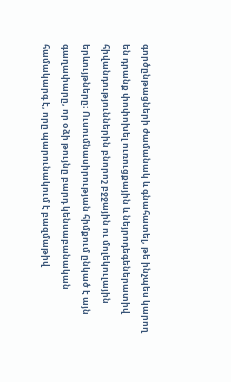գործընթացների ժամանակ և գնահատել, թե ինչպես կարող են դրանք փոփոխել ուռուցքային և նեյրոդեգեներատիվ հիվանդություններին բնորոշ բջջային ու մոլեկուլային երևույթները։ Ուսումնասիրության հիմքում ընկած է այն գաղափարը, որ օձի թույնը բարդ կենսաբանական համակարգ է, որը պարունակում է բազմաթիվ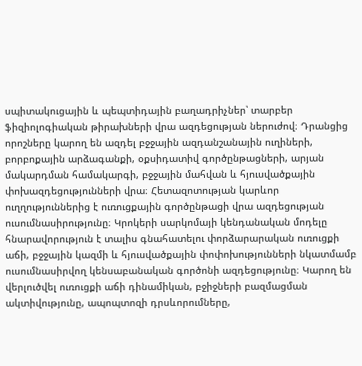սպիտակուցային և պեպտիդային բաղադրիչներ՝ տարբեր ֆիզիոլոգիական թիրախների վրա ազդեցության ներուժով։ Դրանցից որոշները կարող են ազդել բջջային ազդանշանային ուղիների, բորբոքային արձագանքի, օքսիդատիվ գործընթացների, արյան մակարդման համակարգի, բջջային մահվան և հյուսվածքային փոխազդեցությունների վրա։ Հետազոտության կարևոր ուղղություններից է ուռուցքային գործընթացի վրա ազդեցության ուսումնասիրությունը։ Կրոկերի սարկոմայի կենդանական մոդելը հնարավորություն է տալիս գնահատելու փորձարարական ուռուցքի աճի, բջջային կազմի և հյուսվածքային փոփոխությունների նկատմամբ ուսումնասիրվող կենսաբանական գործոնի ազդեցությունը։ Կարող են վերլուծվել ուռուցքի աճի դինամիկան, բջիջների բազմացման ակտիվությունը, ապոպտոզի դրսևորումները,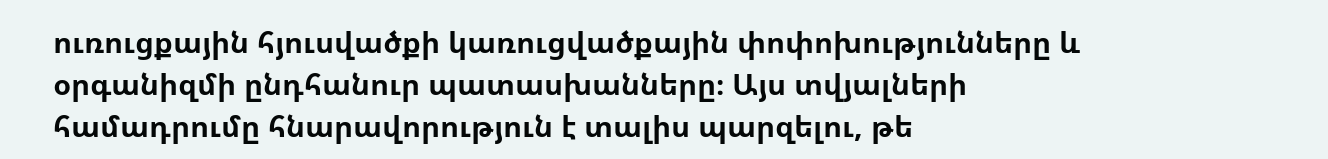ուռուցքային հյուսվածքի կառուցվածքային փոփոխությունները և օրգանիզմի ընդհանուր պատասխանները։ Այս տվյալների համադրումը հնարավորություն է տալիս պարզելու, թե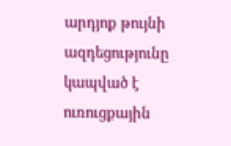արդյոք թույնի ազդեցությունը կապված է ուռուցքային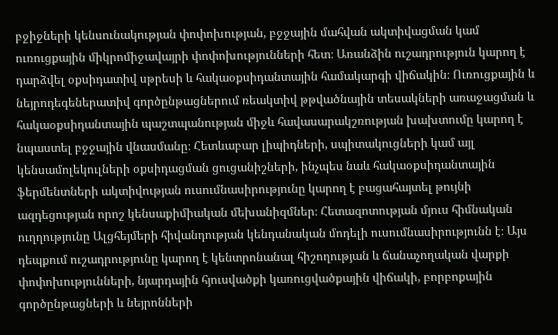բջիջների կենսունակության փոփոխության, բջջային մահվան ակտիվացման կամ ուռուցքային միկրոմիջավայրի փոփոխությունների հետ։ Առանձին ուշադրություն կարող է դարձվել օքսիդատիվ սթրեսի և հակաօքսիդանտային համակարգի վիճակին։ Ուռուցքային և նեյրոդեգեներատիվ գործընթացներում ռեակտիվ թթվածնային տեսակների առաջացման և հակաօքսիդանտային պաշտպանության միջև հավասարակշռության խախտումը կարող է նպաստել բջջային վնասմանը։ Հետևաբար լիպիդների, սպիտակուցների կամ այլ կենսամոլեկուլների օքսիդացման ցուցանիշների, ինչպես նաև հակաօքսիդանտային ֆերմենտների ակտիվության ուսումնասիրությունը կարող է բացահայտել թույնի ազդեցության որոշ կենսաքիմիական մեխանիզմներ։ Հետազոտության մյուս հիմնական ուղղությունը Ալցհեյմերի հիվանդության կենդանական մոդելի ուսումնասիրությունն է։ Այս դեպքում ուշադրությունը կարող է կենտրոնանալ հիշողության և ճանաչողական վարքի փոփոխությունների, նյարդային հյուսվածքի կառուցվածքային վիճակի, բորբոքային գործընթացների և նեյրոնների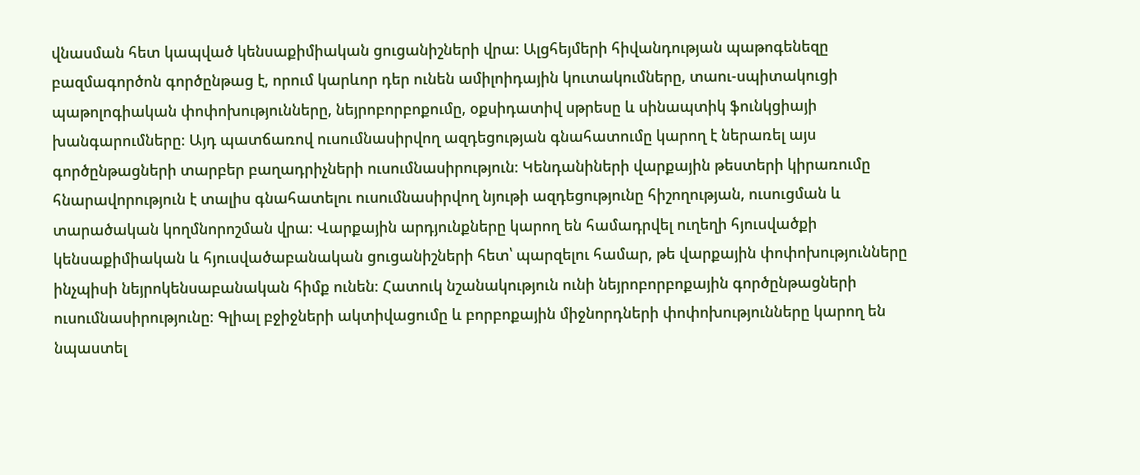վնասման հետ կապված կենսաքիմիական ցուցանիշների վրա։ Ալցհեյմերի հիվանդության պաթոգենեզը բազմագործոն գործընթաց է, որում կարևոր դեր ունեն ամիլոիդային կուտակումները, տաու-սպիտակուցի պաթոլոգիական փոփոխությունները, նեյրոբորբոքումը, օքսիդատիվ սթրեսը և սինապտիկ ֆունկցիայի խանգարումները։ Այդ պատճառով ուսումնասիրվող ազդեցության գնահատումը կարող է ներառել այս գործընթացների տարբեր բաղադրիչների ուսումնասիրություն։ Կենդանիների վարքային թեստերի կիրառումը հնարավորություն է տալիս գնահատելու ուսումնասիրվող նյութի ազդեցությունը հիշողության, ուսուցման և տարածական կողմնորոշման վրա։ Վարքային արդյունքները կարող են համադրվել ուղեղի հյուսվածքի կենսաքիմիական և հյուսվածաբանական ցուցանիշների հետ՝ պարզելու համար, թե վարքային փոփոխությունները ինչպիսի նեյրոկենսաբանական հիմք ունեն։ Հատուկ նշանակություն ունի նեյրոբորբոքային գործընթացների ուսումնասիրությունը։ Գլիալ բջիջների ակտիվացումը և բորբոքային միջնորդների փոփոխությունները կարող են նպաստել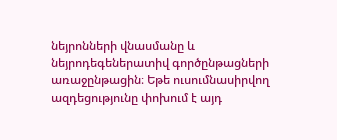նեյրոնների վնասմանը և նեյրոդեգեներատիվ գործընթացների առաջընթացին։ Եթե ուսումնասիրվող ազդեցությունը փոխում է այդ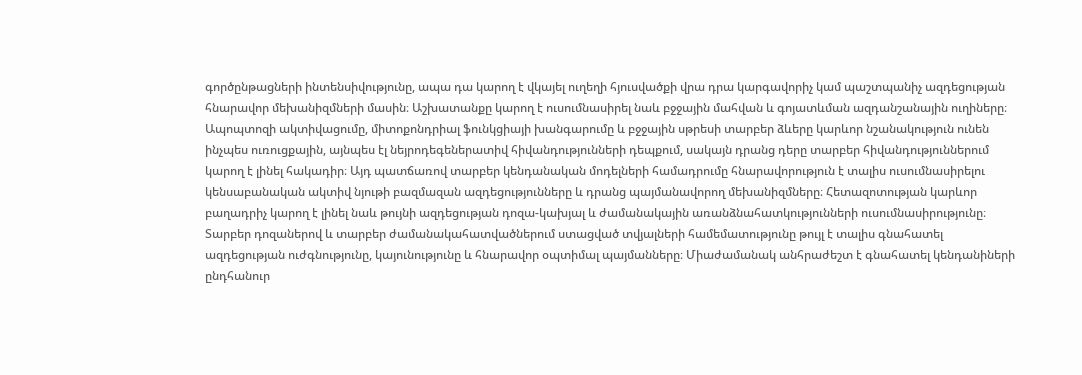գործընթացների ինտենսիվությունը, ապա դա կարող է վկայել ուղեղի հյուսվածքի վրա դրա կարգավորիչ կամ պաշտպանիչ ազդեցության հնարավոր մեխանիզմների մասին։ Աշխատանքը կարող է ուսումնասիրել նաև բջջային մահվան և գոյատևման ազդանշանային ուղիները։ Ապոպտոզի ակտիվացումը, միտոքոնդրիալ ֆունկցիայի խանգարումը և բջջային սթրեսի տարբեր ձևերը կարևոր նշանակություն ունեն ինչպես ուռուցքային, այնպես էլ նեյրոդեգեներատիվ հիվանդությունների դեպքում, սակայն դրանց դերը տարբեր հիվանդություններում կարող է լինել հակադիր։ Այդ պատճառով տարբեր կենդանական մոդելների համադրումը հնարավորություն է տալիս ուսումնասիրելու կենսաբանական ակտիվ նյութի բազմազան ազդեցությունները և դրանց պայմանավորող մեխանիզմները։ Հետազոտության կարևոր բաղադրիչ կարող է լինել նաև թույնի ազդեցության դոզա-կախյալ և ժամանակային առանձնահատկությունների ուսումնասիրությունը։ Տարբեր դոզաներով և տարբեր ժամանակահատվածներում ստացված տվյալների համեմատությունը թույլ է տալիս գնահատել ազդեցության ուժգնությունը, կայունությունը և հնարավոր օպտիմալ պայմանները։ Միաժամանակ անհրաժեշտ է գնահատել կենդանիների ընդհանուր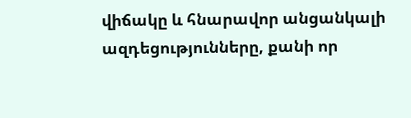վիճակը և հնարավոր անցանկալի ազդեցությունները, քանի որ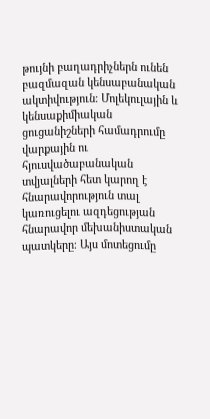թույնի բաղադրիչներն ունեն բազմազան կենսաբանական ակտիվություն։ Մոլեկուլային և կենսաքիմիական ցուցանիշների համադրումը վարքային ու հյուսվածաբանական տվյալների հետ կարող է հնարավորություն տալ կառուցելու ազդեցության հնարավոր մեխանիստական պատկերը։ Այս մոտեցումը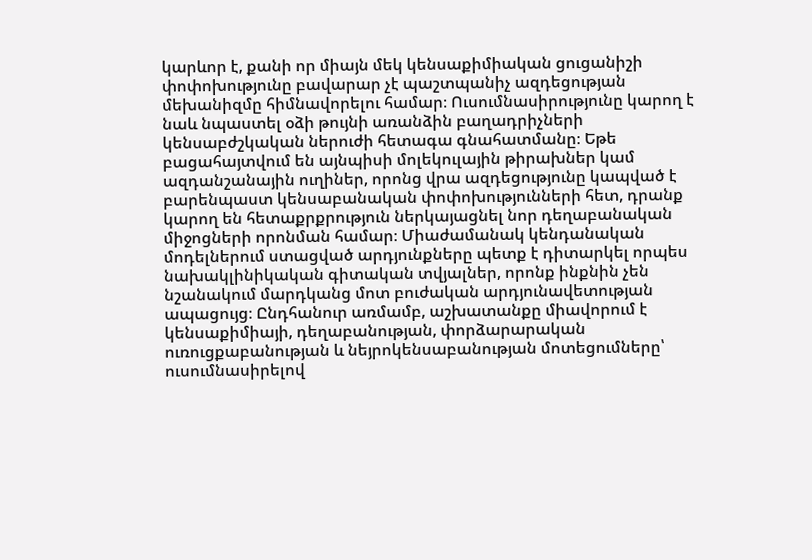կարևոր է, քանի որ միայն մեկ կենսաքիմիական ցուցանիշի փոփոխությունը բավարար չէ պաշտպանիչ ազդեցության մեխանիզմը հիմնավորելու համար։ Ուսումնասիրությունը կարող է նաև նպաստել օձի թույնի առանձին բաղադրիչների կենսաբժշկական ներուժի հետագա գնահատմանը։ Եթե բացահայտվում են այնպիսի մոլեկուլային թիրախներ կամ ազդանշանային ուղիներ, որոնց վրա ազդեցությունը կապված է բարենպաստ կենսաբանական փոփոխությունների հետ, դրանք կարող են հետաքրքրություն ներկայացնել նոր դեղաբանական միջոցների որոնման համար։ Միաժամանակ կենդանական մոդելներում ստացված արդյունքները պետք է դիտարկել որպես նախակլինիկական գիտական տվյալներ, որոնք ինքնին չեն նշանակում մարդկանց մոտ բուժական արդյունավետության ապացույց։ Ընդհանուր առմամբ, աշխատանքը միավորում է կենսաքիմիայի, դեղաբանության, փորձարարական ուռուցքաբանության և նեյրոկենսաբանության մոտեցումները՝ ուսումնասիրելով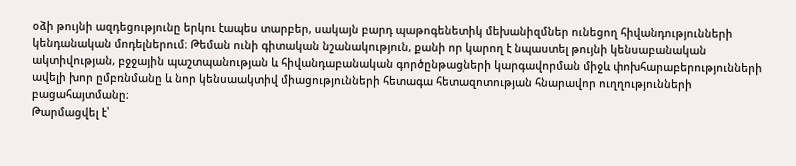օձի թույնի ազդեցությունը երկու էապես տարբեր, սակայն բարդ պաթոգենետիկ մեխանիզմներ ունեցող հիվանդությունների կենդանական մոդելներում։ Թեման ունի գիտական նշանակություն, քանի որ կարող է նպաստել թույնի կենսաբանական ակտիվության, բջջային պաշտպանության և հիվանդաբանական գործընթացների կարգավորման միջև փոխհարաբերությունների ավելի խոր ըմբռնմանը և նոր կենսաակտիվ միացությունների հետագա հետազոտության հնարավոր ուղղությունների բացահայտմանը։
Թարմացվել է՝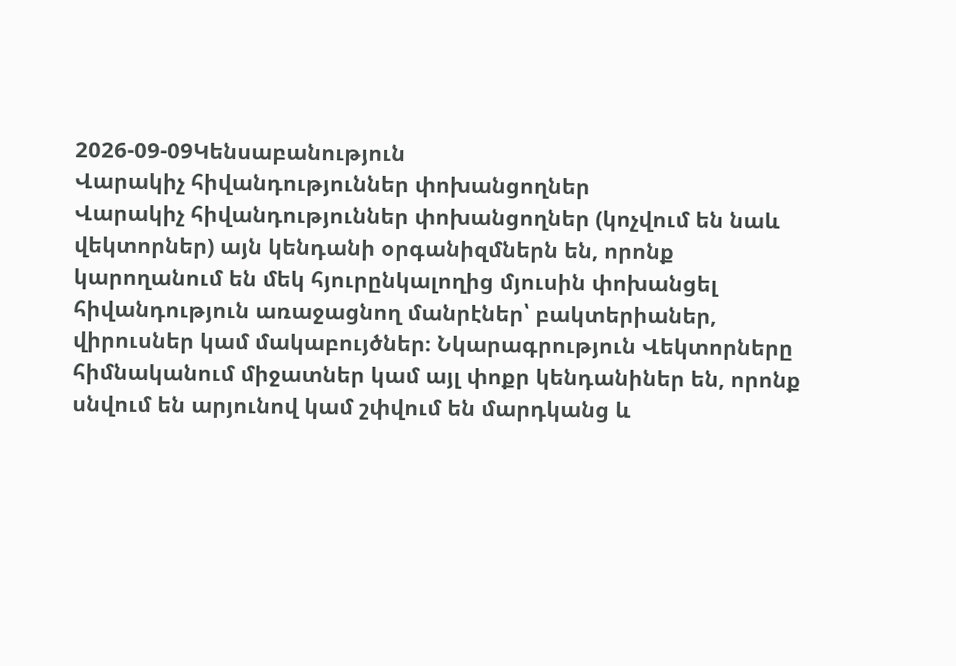2026-09-09Կենսաբանություն
Վարակիչ հիվանդություններ փոխանցողներ
Վարակիչ հիվանդություններ փոխանցողներ (կոչվում են նաև վեկտորներ) այն կենդանի օրգանիզմներն են, որոնք կարողանում են մեկ հյուրընկալողից մյուսին փոխանցել հիվանդություն առաջացնող մանրէներ՝ բակտերիաներ, վիրուսներ կամ մակաբույծներ։ Նկարագրություն Վեկտորները հիմնականում միջատներ կամ այլ փոքր կենդանիներ են, որոնք սնվում են արյունով կամ շփվում են մարդկանց և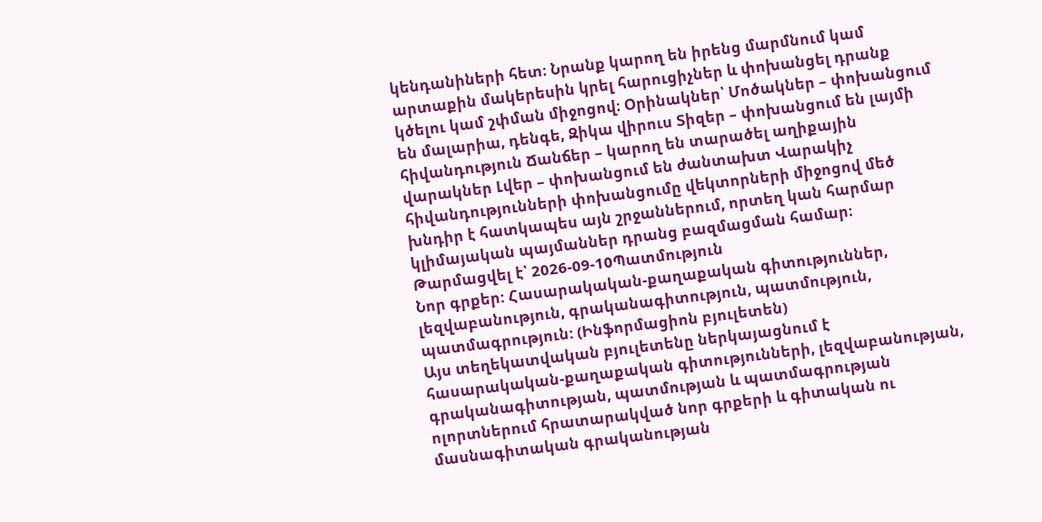կենդանիների հետ։ Նրանք կարող են իրենց մարմնում կամ արտաքին մակերեսին կրել հարուցիչներ և փոխանցել դրանք կծելու կամ շփման միջոցով։ Օրինակներ՝ Մոծակներ – փոխանցում են մալարիա, դենգե, Զիկա վիրուս Տիզեր – փոխանցում են լայմի հիվանդություն Ճանճեր – կարող են տարածել աղիքային վարակներ Լվեր – փոխանցում են ժանտախտ Վարակիչ հիվանդությունների փոխանցումը վեկտորների միջոցով մեծ խնդիր է հատկապես այն շրջաններում, որտեղ կան հարմար կլիմայական պայմաններ դրանց բազմացման համար։
Թարմացվել է՝ 2026-09-10Պատմություն
Նոր գրքեր: Հասարակական-քաղաքական գիտություններ, լեզվաբանություն, գրականագիտություն, պատմություն, պատմագրություն: (Ինֆորմացիոն բյուլետեն)
Այս տեղեկատվական բյուլետենը ներկայացնում է հասարակական-քաղաքական գիտությունների, լեզվաբանության, գրականագիտության, պատմության և պատմագրության ոլորտներում հրատարակված նոր գրքերի և գիտական ու մասնագիտական գրականության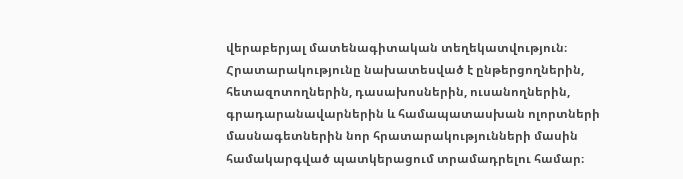վերաբերյալ մատենագիտական տեղեկատվություն։ Հրատարակությունը նախատեսված է ընթերցողներին, հետազոտողներին, դասախոսներին, ուսանողներին, գրադարանավարներին և համապատասխան ոլորտների մասնագետներին նոր հրատարակությունների մասին համակարգված պատկերացում տրամադրելու համար։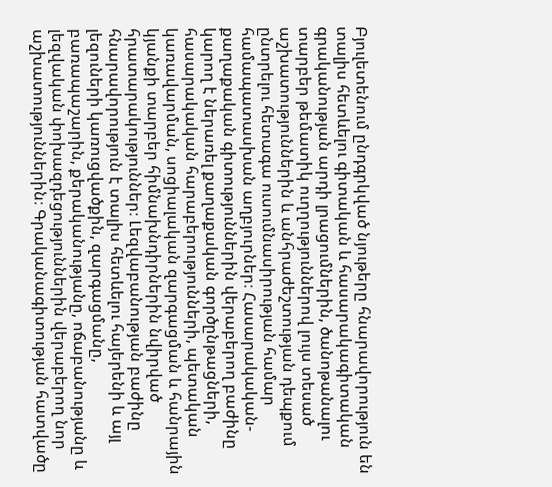Բյուլետենում ընդգրկված նյութերը հնարավորություն են տալիս հետևելու գիտական և հասարակագիտական գրականության արդի լրացումներին, ծանոթանալու տարբեր թեմատիկ ուղղություններով լույս տեսած աշխատություններին և անհրաժեշտության դեպքում ընտրելու հետագա ուսումնասիրության համար համապատասխան աղբյուրներ։ Հասարակական-քաղաքական գիտություններին վերաբերող բաժինը կարող է ներառել քաղաքական գործընթացների, հասարակական հարաբերությունների, պետական կառավարման, սոցիալական զարգացման և հանրային կյանքի տարբեր հիմնախնդիրներին նվիրված հրատարակություններ։ Լեզվաբանության բաժինը հնարավորություն է տալիս հետևելու հայերենի և այլ լեզուների կառուցվածքին, զարգացմանը, բառապաշարին, քերականությանը, ոճաբանությանը և լեզվական փոխազդեցություններին վերաբերող նոր աշխատություններին։ Գրականագիտության հատվածը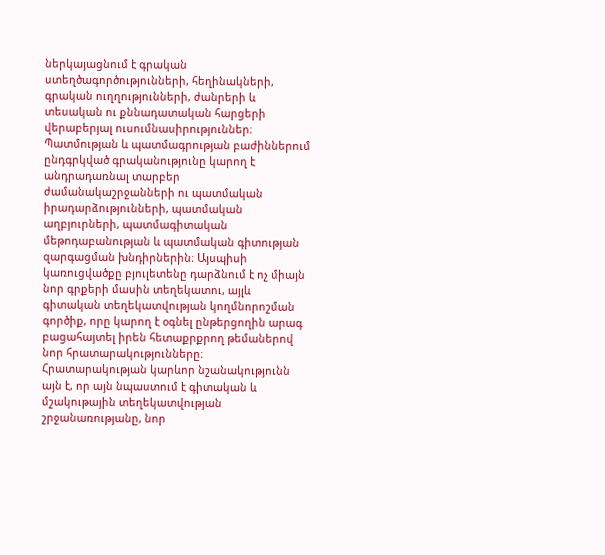ներկայացնում է գրական ստեղծագործությունների, հեղինակների, գրական ուղղությունների, ժանրերի և տեսական ու քննադատական հարցերի վերաբերյալ ուսումնասիրություններ։ Պատմության և պատմագրության բաժիններում ընդգրկված գրականությունը կարող է անդրադառնալ տարբեր ժամանակաշրջանների ու պատմական իրադարձությունների, պատմական աղբյուրների, պատմագիտական մեթոդաբանության և պատմական գիտության զարգացման խնդիրներին։ Այսպիսի կառուցվածքը բյուլետենը դարձնում է ոչ միայն նոր գրքերի մասին տեղեկատու, այլև գիտական տեղեկատվության կողմնորոշման գործիք, որը կարող է օգնել ընթերցողին արագ բացահայտել իրեն հետաքրքրող թեմաներով նոր հրատարակությունները։ Հրատարակության կարևոր նշանակությունն այն է, որ այն նպաստում է գիտական և մշակութային տեղեկատվության շրջանառությանը, նոր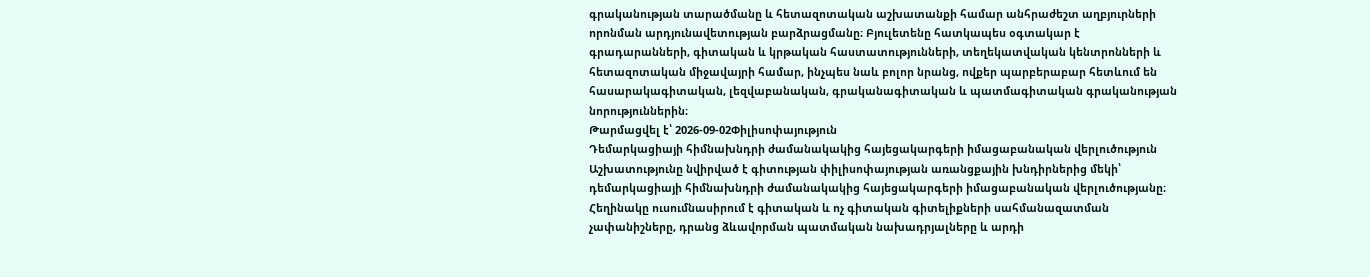գրականության տարածմանը և հետազոտական աշխատանքի համար անհրաժեշտ աղբյուրների որոնման արդյունավետության բարձրացմանը։ Բյուլետենը հատկապես օգտակար է գրադարանների, գիտական և կրթական հաստատությունների, տեղեկատվական կենտրոնների և հետազոտական միջավայրի համար, ինչպես նաև բոլոր նրանց, ովքեր պարբերաբար հետևում են հասարակագիտական, լեզվաբանական, գրականագիտական և պատմագիտական գրականության նորություններին։
Թարմացվել է՝ 2026-09-02Փիլիսոփայություն
Դեմարկացիայի հիմնախնդրի ժամանակակից հայեցակարգերի իմացաբանական վերլուծություն
Աշխատությունը նվիրված է գիտության փիլիսոփայության առանցքային խնդիրներից մեկի՝ դեմարկացիայի հիմնախնդրի ժամանակակից հայեցակարգերի իմացաբանական վերլուծությանը։ Հեղինակը ուսումնասիրում է գիտական և ոչ գիտական գիտելիքների սահմանազատման չափանիշները, դրանց ձևավորման պատմական նախադրյալները և արդի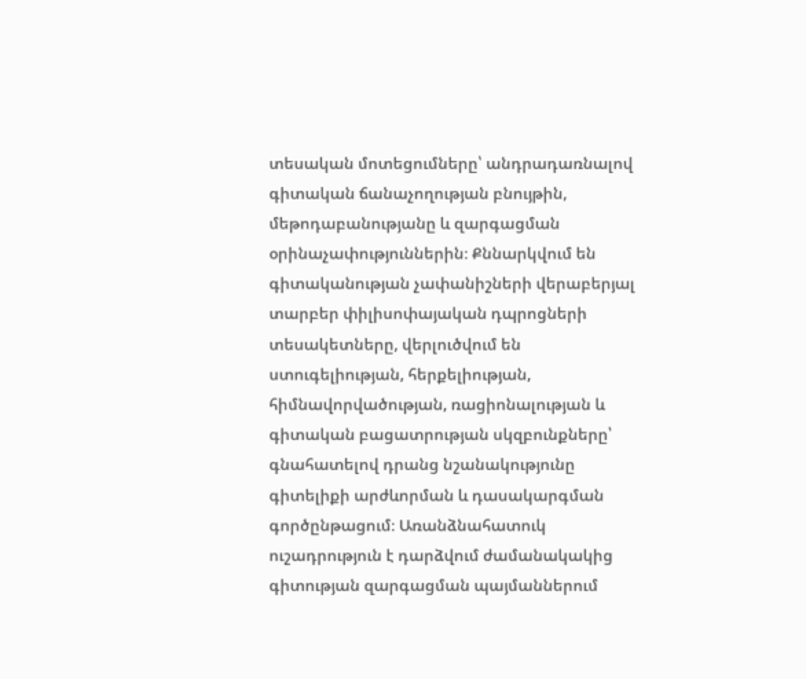տեսական մոտեցումները՝ անդրադառնալով գիտական ճանաչողության բնույթին, մեթոդաբանությանը և զարգացման օրինաչափություններին։ Քննարկվում են գիտականության չափանիշների վերաբերյալ տարբեր փիլիսոփայական դպրոցների տեսակետները, վերլուծվում են ստուգելիության, հերքելիության, հիմնավորվածության, ռացիոնալության և գիտական բացատրության սկզբունքները՝ գնահատելով դրանց նշանակությունը գիտելիքի արժևորման և դասակարգման գործընթացում։ Առանձնահատուկ ուշադրություն է դարձվում ժամանակակից գիտության զարգացման պայմաններում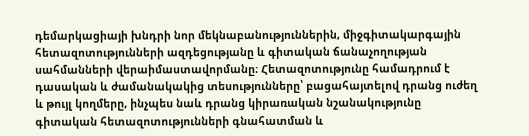դեմարկացիայի խնդրի նոր մեկնաբանություններին, միջգիտակարգային հետազոտությունների ազդեցությանը և գիտական ճանաչողության սահմանների վերաիմաստավորմանը։ Հետազոտությունը համադրում է դասական և ժամանակակից տեսությունները՝ բացահայտելով դրանց ուժեղ և թույլ կողմերը, ինչպես նաև դրանց կիրառական նշանակությունը գիտական հետազոտությունների գնահատման և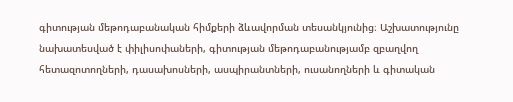գիտության մեթոդաբանական հիմքերի ձևավորման տեսանկյունից։ Աշխատությունը նախատեսված է փիլիսոփաների, գիտության մեթոդաբանությամբ զբաղվող հետազոտողների, դասախոսների, ասպիրանտների, ուսանողների և գիտական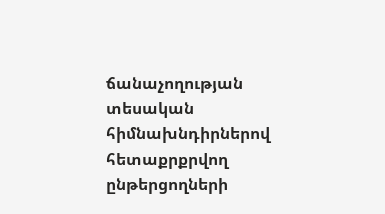ճանաչողության տեսական հիմնախնդիրներով հետաքրքրվող ընթերցողների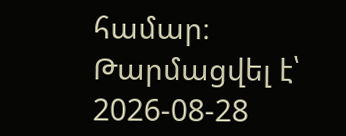համար։
Թարմացվել է՝ 2026-08-28